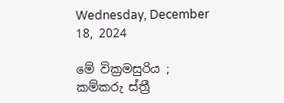Wednesday, December 18, 2024

මේ වික්‍රමසුරිය ; කම්කරු ස්ත්‍රී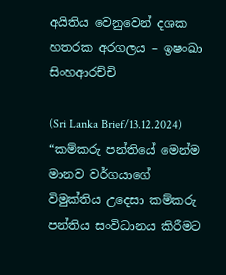අයිතිය වෙනුවෙන් දශක හතරක අරගලය – ඉෂංඛා සිංහආරච්චි

(Sri Lanka Brief/13.12.2024) “කම්කරු පන්තියේ මෙන්ම  මානව වර්ගයාගේ විමුක්තිය උදෙසා කම්කරු පන්තිය සංවිධානය කිරීමට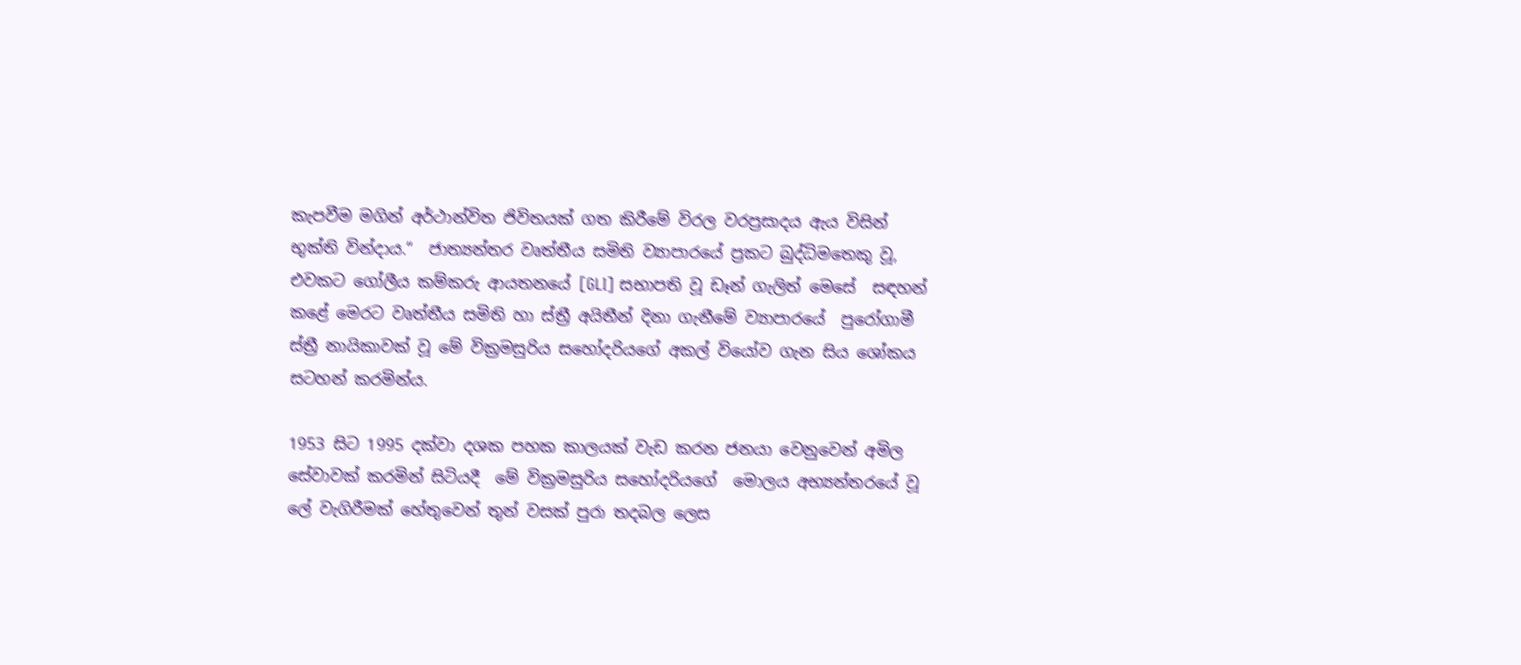කැපවීම මගින් අර්ථාන්විත ජිවිතයක් ගත කිරීමේ විරල වරප්‍රසාදය ඇය විසින් භුක්ති වින්දාය.“  ජාත්‍යන්තර වෘත්තීය සමිති ව්‍යාපාරයේ ප්‍රකට බුද්ධිමතෙකු වූ, එවකට ගෝලීය කම්කරු ආයතනයේ [GLI] සභාපති වූ ඩෑන් ගැලිත් මෙසේ  සඳහන් කළේ මෙරට වෘත්තීය සමිති හා ස්ත්‍රී අයිතීන් දිනා ගැනීමේ ව්‍යාපාරයේ  පුරෝගාමී ස්ත්‍රී නායිකාවක් වූ මේ වික්‍රමසුරිය සහෝදරියගේ අකල් වියෝව ගැන සිය ශෝකය සටහන් කරමින්ය.

1953 සිට 1995 දක්වා දශක පහක කාලයක් වැඩ කරන ජනයා වෙනුවෙන් අමිල සේවාවක් කරමින් සිටියදී  මේ වික්‍රමසුරිය සහෝදරියගේ  මොලය අභ්‍යන්තරයේ වූ ලේ වැගිරීමක් හේතුවෙන් තුන් වසක් පුරා තදබල ලෙස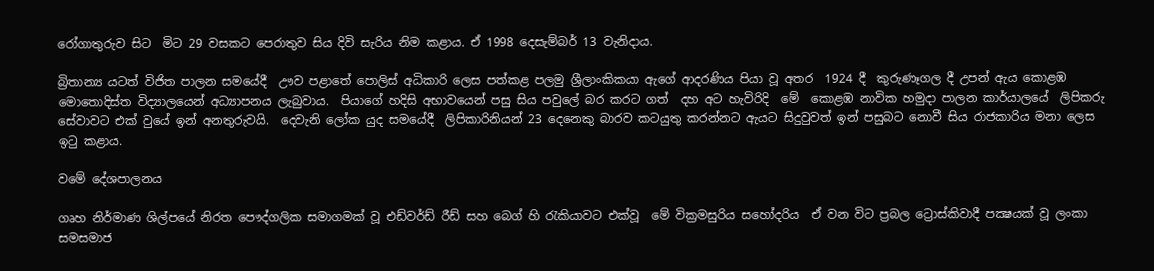රෝගාතුරුව සිට  මිට 29 වසකට පෙරාතුව සිය දිවි සැරිය නිම කළාය. ඒ 1998 දෙසැම්බර් 13 වැනිදාය.

බ්‍රිතාන්‍ය යටත් විජිත පාලන සමයේදී  ඌව පළාතේ පොලිස් අධිකාරි ලෙස පත්කළ පලමු ශ්‍රීලාංකිකයා ඇගේ ආදරණිය පියා වූ අතර  1924 දී  කුරුණෑගල දී උපන් ඇය කොළඹ මොතොදිස්ත විද්‍යාලයෙන් අධ්‍යාපනය ලැබුවාය.  පියාගේ හදිසි අභාවයෙන් පසු සිය පවුලේ බර කරට ගත්  දහ අට හැවිරිදි  මේ  කොළඹ නාවික හමුදා පාලන කාර්යාලයේ  ලිපිකරු සේවාවට එක් වුයේ ඉන් අනතුරුවයි.  දෙවැනි ලෝක යුද සමයේදී  ලිපිකාරිනියන් 23 දෙනෙකු බාරව කටයුතු කරන්නට ඇයට සිදුවුවත් ඉන් පසුබට නොවී සිය රාජකාරිය මනා ලෙස ඉටු කළාය.

වමේ දේශපාලනය

ගෘහ නිර්මාණ ශිල්පයේ නිරත පෞද්ගලික සමාගමක් වූ එඩ්වර්ඩ් රීඩ් සහ බෙග් හි රැකියාවට එක්වූ  මේ වික්‍රමසුරිය සහෝදරිය  ඒ වන විට ප්‍රබල ට්‍රොස්කිවාදී පක්‍ෂයක් වූ ලංකා සමසමාජ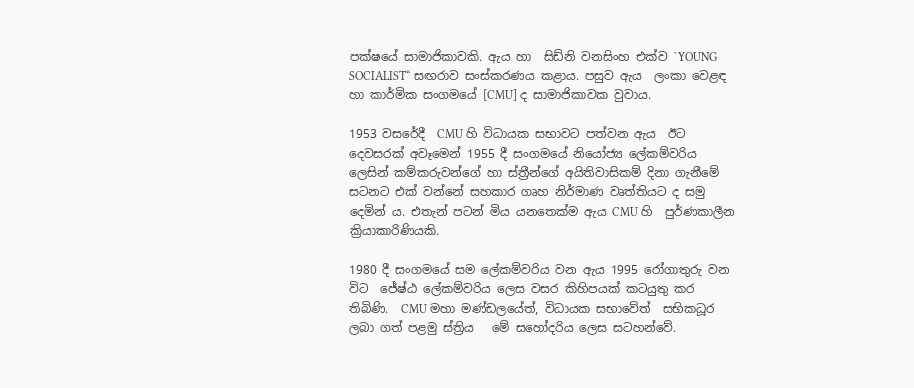පක්ෂයේ සාමාජිකාවකි. ඇය හා  සිඩ්නි වනසිංහ එක්ව `YOUNG SOCIALIST“ සඟරාව සංස්කරණය කළාය. පසුව ඇය  ලංකා වෙළඳ හා කාර්මික සංගමයේ [CMU] ද සාමාජිකාවක වුවාය.

1953 වසරේදී  CMU හි විධායක සභාවට පත්වන ඇය  ඊට දෙවසරක් අවෑමෙන් 1955 දී සංගමයේ නියෝජ්‍ය ලේකම්වරිය ලෙසින් කම්කරුවන්ගේ හා ස්ත්‍රීන්ගේ අයිතිවාසිකම් දිනා ගැනීමේ  සටනට එක් වන්නේ සහකාර ගෘහ නිර්මාණ වෘත්තියට ද සමු දෙමින් ය. එතැන් පටන් මිය යනතෙක්ම ඇය CMU හි  පුර්ණකාලීන ක්‍රියාකාරිණියකි.

1980 දී සංගමයේ සම ලේකම්වරිය වන ඇය 1995 රෝගාතුරු වන විට  ජේෂ්ඨ ලේකම්වරිය ලෙස වසර කිහිපයක් කටයුතු කර තිබිණි.  CMU මහා මණ්ඩලයේත්, විධායක සභාවේත්  සභිකධූර ලබා ගත් පළමු ස්ත්‍රිය   මේ සහෝදරිය ලෙස සටහන්වේ.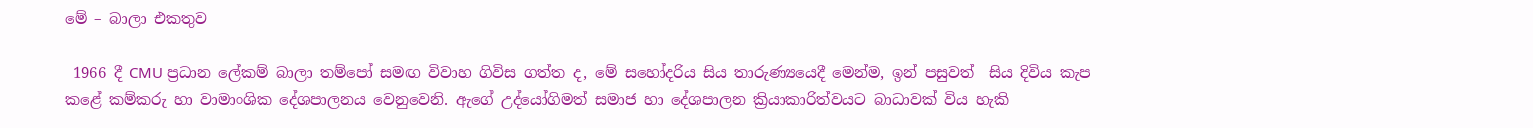මේ – බාලා එකතුව

 1966 දී CMU ප්‍රධාන ලේකම් බාලා තම්පෝ සමඟ විවාහ ගිවිස ගත්ත ද, මේ සහෝදරිය සිය තාරුණ්‍යයෙදී මෙන්ම, ඉන් පසුවත්  සිය දිවිය කැප කළේ කම්කරු හා වාමාංශික දේශපාලනය වෙනුවෙනි. ඇගේ උද්යෝගිමත් සමාජ හා දේශපාලන ක්‍රියාකාරිත්වයට බාධාවක් විය හැකි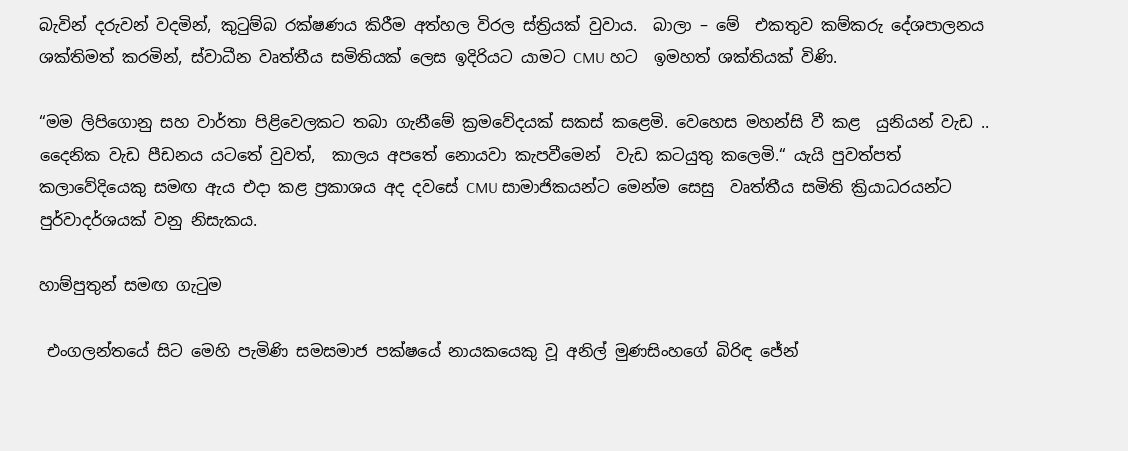බැවින් දරුවන් වදමින්, කුටුම්බ රක්ෂණය කිරීම අත්හල විරල ස්ත්‍රියක් වුවාය.  බාලා – මේ  එකතුව කම්කරු දේශපාලනය ශක්තිමත් කරමින්, ස්වාධීන වෘත්තීය සමිතියක් ලෙස ඉදිරියට යාමට CMU හට  ඉමහත් ශක්තියක් විණි.

“මම ලිපිගොනු සහ වාර්තා පිළිවෙලකට තබා ගැනීමේ ක්‍රමවේදයක් සකස් කළෙමි. වෙහෙස මහන්සි වී කළ  යුනියන් වැඩ ..  දෛනික වැඩ පීඩනය යටතේ වුවත්,  කාලය අපතේ නොයවා කැපවීමෙන්  වැඩ කටයුතු කලෙමි.“ යැයි පුවත්පත් කලාවේදියෙකු සමඟ ඇය එදා කළ ප්‍රකාශය අද දවසේ CMU සාමාජිකයන්ට මෙන්ම සෙසු  වෘත්තීය සමිති ක්‍රියාධරයන්ට පුර්වාදර්ශයක් වනු නිසැකය.

හාම්පුතුන් සමඟ ගැටුම

 එංගලන්තයේ සිට මෙහි පැමිණි සමසමාජ පක්ෂයේ නායකයෙකු වූ අනිල් මුණසිංහගේ බිරිඳ ජේන්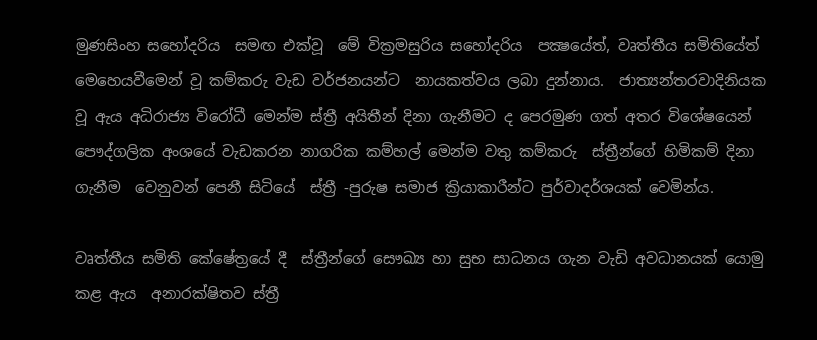මුණසිංහ සහෝදරිය  සමඟ එක්වූ  මේ වික්‍රමසුරිය සහෝදරිය  පක්‍ෂයේත්, වෘත්තීය සමිතියේත්  මෙහෙයවීමෙන් වූ කම්කරු වැඩ වර්ජනයන්ට  නායකත්වය ලබා දුන්නාය.  ජාත්‍යන්තරවාදිනියක වූ ඇය අධිරාජ්‍ය විරෝධී මෙන්ම ස්ත්‍රී අයිතීන් දිනා ගැනීමට ද පෙරමුණ ගත් අතර විශේෂයෙන් පෞද්ගලික අංශයේ වැඩකරන නාගරික කම්හල් මෙන්ම වතු කම්කරු  ස්ත්‍රීන්ගේ හිමිකම් දිනා ගැනීම  වෙනුවන් පෙනී සිටියේ  ස්ත්‍රී -පුරුෂ සමාජ ක්‍රියාකාරීන්ට පුර්වාදර්ශයක් වෙමින්ය.

වෘත්තීය සමිති කේෂේත්‍රයේ දී  ස්ත්‍රීන්ගේ සෞඛ්‍ය හා සුභ සාධනය ගැන වැඩි අවධානයක් යොමු කළ ඇය  අනාරක්ෂිතව ස්ත්‍රී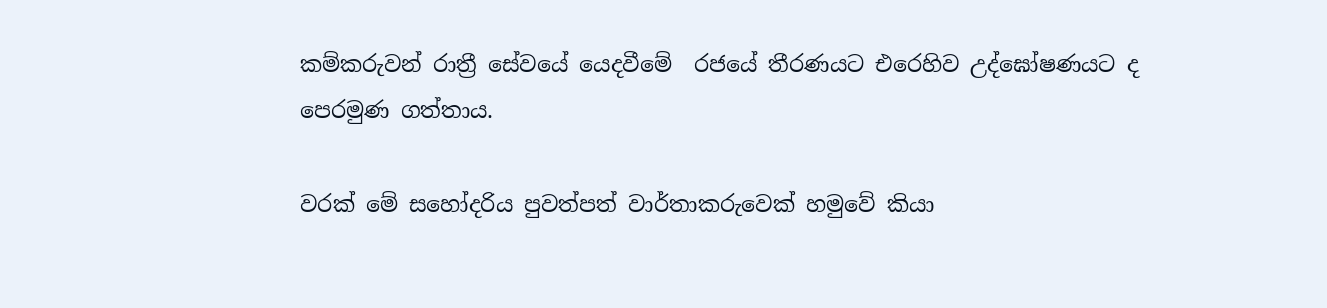කම්කරුවන් රාත්‍රී සේවයේ යෙදවීමේ  රජයේ තීරණයට එරෙහිව උද්ඝෝෂණයට ද  පෙරමුණ ගත්තාය.

වරක් මේ සහෝදරිය පුවත්පත් වාර්තාකරුවෙක් හමුවේ කියා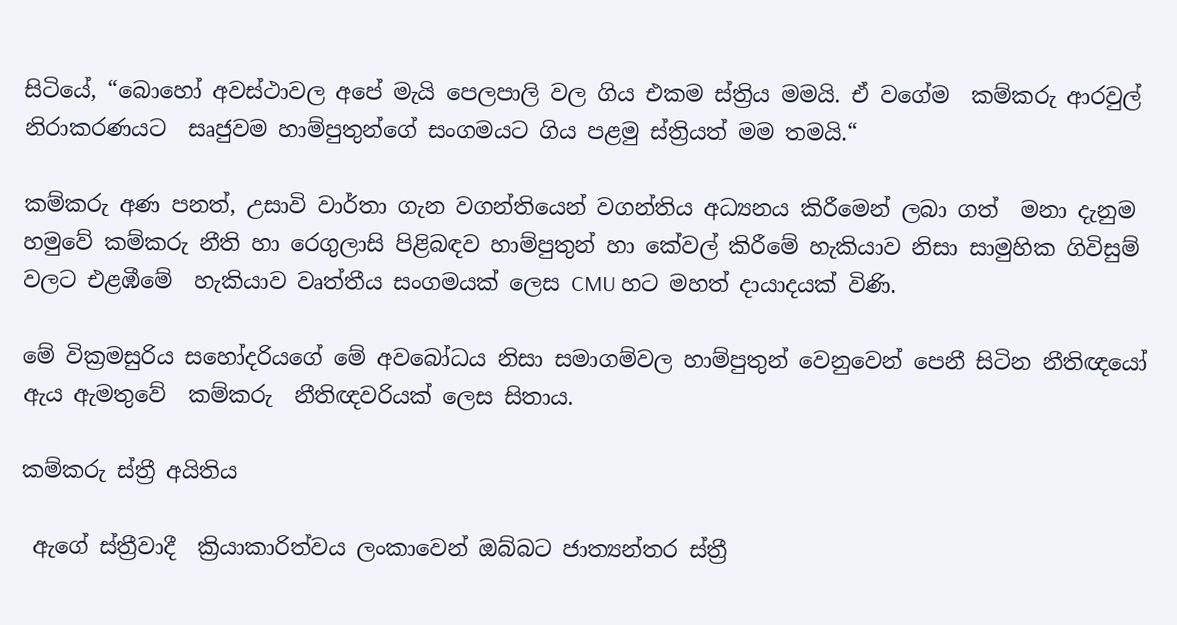සිටියේ, “බොහෝ අවස්ථාවල අපේ මැයි පෙලපාලි වල ගිය එකම ස්ත්‍රිය මමයි. ඒ වගේම  කම්කරු ආරවුල් නිරාකරණයට  සෘජුවම හාම්පුතුන්ගේ සංගමයට ගිය පළමු ස්ත්‍රියත් මම තමයි.“

කම්කරු අණ පනත්, උසාවි වාර්තා ගැන වගන්තියෙන් වගන්තිය අධ්‍යනය කිරීමෙන් ලබා ගත්  මනා දැනුම හමුවේ කම්කරු නීති හා රෙගුලාසි පිළිබඳව හාම්පුතුන් හා කේවල් කිරීමේ හැකියාව නිසා සාමුහික ගිවිසුම් වලට එළඹීමේ  හැකියාව වෘත්තීය සංගමයක් ලෙස CMU හට මහත් දායාදයක් විණි.

මේ වික්‍රමසුරිය සහෝදරියගේ මේ අවබෝධය නිසා සමාගම්වල හාම්පුතුන් වෙනුවෙන් පෙනී සිටින නීතිඥයෝ ඇය ඇමතුවේ  කම්කරු  නීතිඥවරියක් ලෙස සිතාය.

කම්කරු ස්ත්‍රී අයිතිය

 ඇගේ ස්ත්‍රීවාදී  ක්‍රියාකාරිත්වය ලංකාවෙන් ඔබ්බට ජාත්‍යන්තර ස්ත්‍රී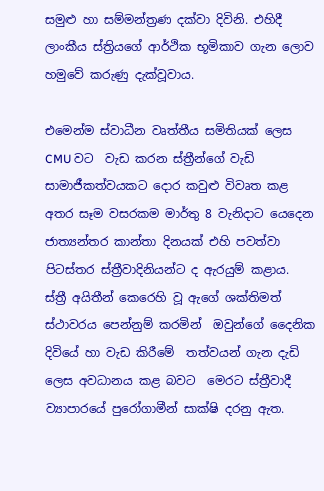සමුළු හා සම්මන්ත්‍රණ දක්වා දිවිනි. එහිදී ලාංකීය ස්ත්‍රියගේ ආර්ථික භූමිකාව ගැන ලොව හමුවේ කරුණු දැක්වූවාය.

එමෙන්ම ස්වාධීන වෘත්තීය සමිතියක් ලෙස CMU වට  වැඩ කරන ස්ත්‍රීන්ගේ වැඩි සාමාජීකත්වයකට දොර කවුළු විවෘත කළ අතර සෑම වසරකම මාර්තු 8 වැනිදාට යෙදෙන ජාත්‍යන්තර කාන්තා දිනයක් එහි පවත්වා පිටස්තර ස්ත්‍රීවාදිනියන්ට ද ඇරයුම් කළාය.  ස්ත්‍රී අයිතීන් කෙරෙහි වූ ඇගේ ශක්තිමත් ස්ථාවරය පෙන්නුම් කරමින්  ඔවුන්ගේ දෛනික දිවියේ හා වැඩ කිරීමේ  තත්වයන් ගැන දැඩි ලෙස අවධානය කළ බවට  මෙරට ස්ත්‍රීවාදී ව්‍යාපාරයේ පුරෝගාමීන් සාක්ෂි දරනු ඇත.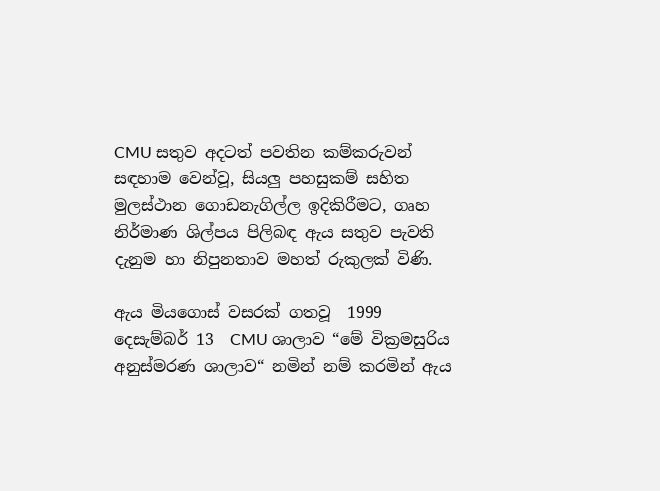CMU සතුව අදටත් පවතින කම්කරුවන් සඳහාම වෙන්වූ, සියලු පහසුකම් සහිත මුලස්ථාන ගොඩනැගිල්ල ඉදිකිරීමට, ගෘහ නිර්මාණ ශිල්පය පිලිබඳ ඇය සතුව පැවති දැනුම හා නිපුනතාව මහත් රුකුලක් විණි.

ඇය මියගොස් වසරක් ගතවූ  1999 දෙසැම්බර් 13  CMU ශාලාව “මේ වික්‍රමසුරිය අනුස්මරණ ශාලාව“ නමින් නම් කරමින් ඇය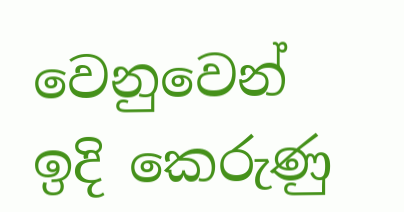වෙනුවෙන් ඉදි කෙරුණු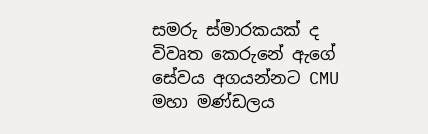සමරු ස්මාරකයක් ද විවෘත කෙරුනේ ඇගේ සේවය අගයන්නට CMU මහා මණ්ඩලය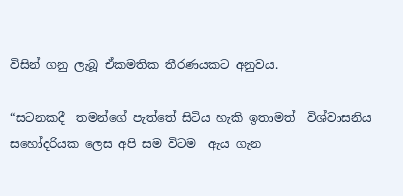විසින් ගනු ලැබූ ඒකමතික තීරණයකට අනුවය.

“සටනකදී  තමන්ගේ පැත්තේ සිටිය හැකි ඉතාමත්  විශ්වාසනිය සහෝදරියක ලෙස අපි සම විටම  ඇය ගැන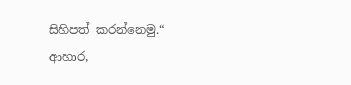සිහිපත් කරන්නෙමු.“  ආහාර,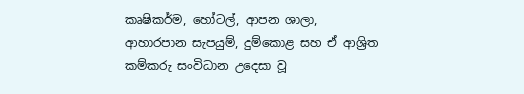කෘෂිකර්ම, හෝටල්, ආපන ශාලා, ආහාරපාන සැපයුම්, දුම්කොළ සහ ඒ ආශ්‍රිත කම්කරු සංවිධාන උදෙසා වූ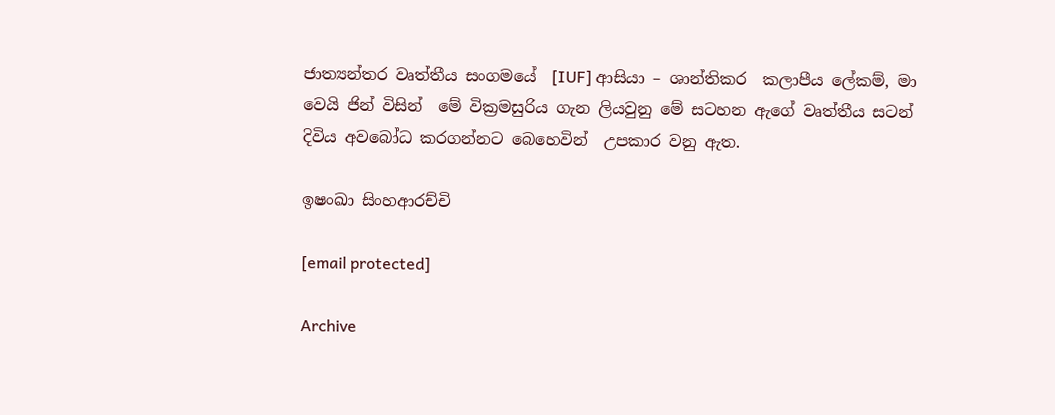ජාත්‍යන්තර වෘත්තීය සංගමයේ  [IUF] ආසියා – ශාන්තිකර  කලාපීය ලේකම්, මා වෙයි ජින් විසින්  මේ වික්‍රමසුරිය ගැන ලියවුනු මේ සටහන ඇගේ වෘත්තීය සටන් දිවිය අවබෝධ කරගන්නට බෙහෙවින්  උපකාර වනු ඇත.

ඉෂංඛා සිංහආරච්චි

[email protected]

Archive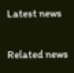Latest news

Related news